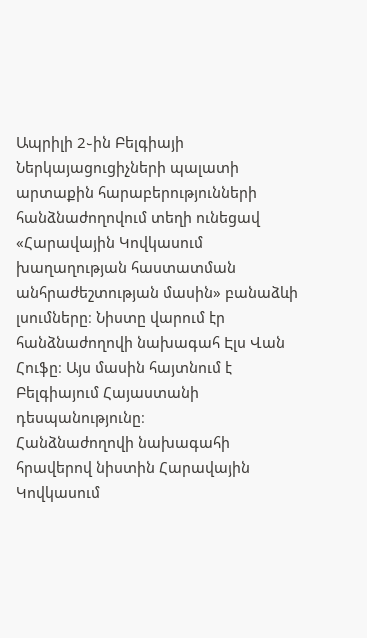Ապրիլի 2֊ին Բելգիայի Ներկայացուցիչների պալատի արտաքին հարաբերությունների հանձնաժողովում տեղի ունեցավ «Հարավային Կովկասում խաղաղության հաստատման անհրաժեշտության մասին» բանաձևի լսումները։ Նիստը վարում էր հանձնաժողովի նախագահ Էլս Վան Հուֆը։ Այս մասին հայտնում է Բելգիայում Հայաստանի դեսպանությունը։
Հանձնաժողովի նախագահի հրավերով նիստին Հարավային Կովկասում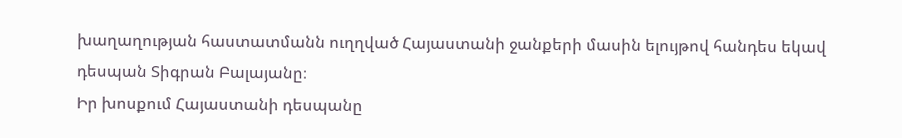խաղաղության հաստատմանն ուղղված Հայաստանի ջանքերի մասին ելույթով հանդես եկավ դեսպան Տիգրան Բալայանը։
Իր խոսքում Հայաստանի դեսպանը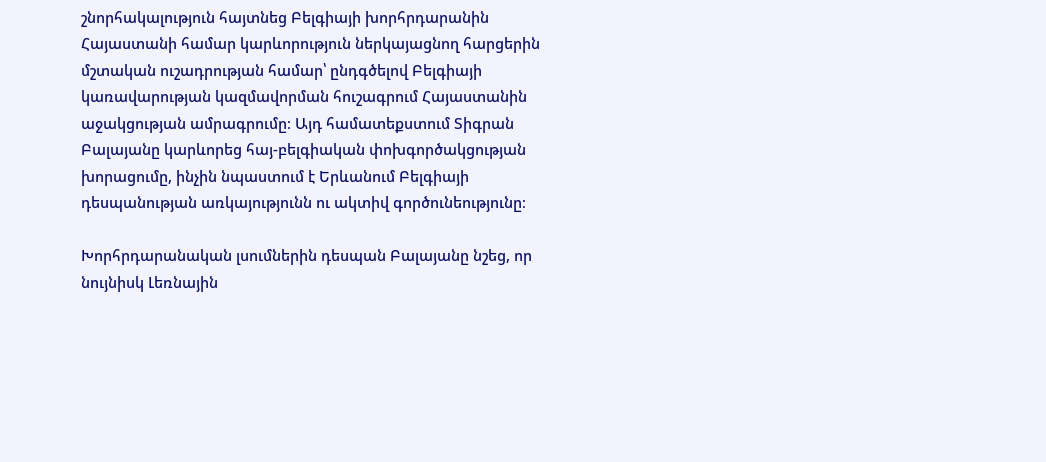շնորհակալություն հայտնեց Բելգիայի խորհրդարանին Հայաստանի համար կարևորություն ներկայացնող հարցերին մշտական ուշադրության համար՝ ընդգծելով Բելգիայի կառավարության կազմավորման հուշագրում Հայաստանին աջակցության ամրագրումը։ Այդ համատեքստում Տիգրան Բալայանը կարևորեց հայ-բելգիական փոխգործակցության խորացումը, ինչին նպաստում է Երևանում Բելգիայի դեսպանության առկայությունն ու ակտիվ գործունեությունը։

Խորհրդարանական լսումներին դեսպան Բալայանը նշեց, որ նույնիսկ Լեռնային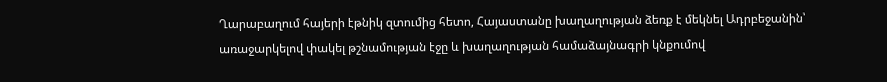Ղարաբաղում հայերի էթնիկ զտումից հետո, Հայաստանը խաղաղության ձեռք է մեկնել Ադրբեջանին՝ առաջարկելով փակել թշնամության էջը և խաղաղության համաձայնագրի կնքումով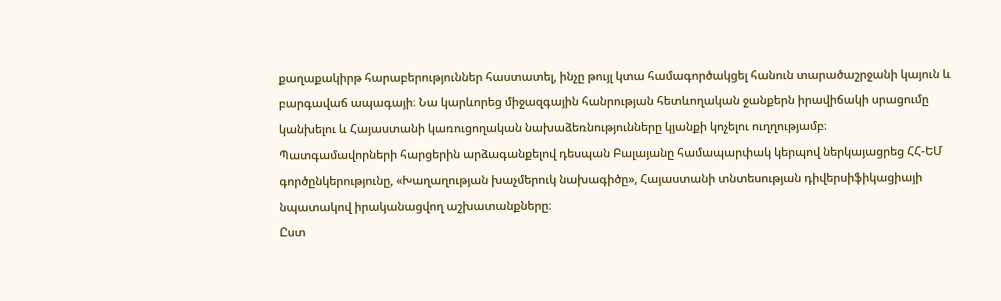քաղաքակիրթ հարաբերություններ հաստատել, ինչը թույլ կտա համագործակցել հանուն տարածաշրջանի կայուն և բարգավաճ ապագայի։ Նա կարևորեց միջազգային հանրության հետևողական ջանքերն իրավիճակի սրացումը կանխելու և Հայաստանի կառուցողական նախաձեռնությունները կյանքի կոչելու ուղղությամբ։
Պատգամավորների հարցերին արձագանքելով դեսպան Բալայանը համապարփակ կերպով ներկայացրեց ՀՀ-ԵՄ գործընկերությունը, «Խաղաղության խաչմերուկ նախագիծը», Հայաստանի տնտեսության դիվերսիֆիկացիայի նպատակով իրականացվող աշխատանքները։
Ըստ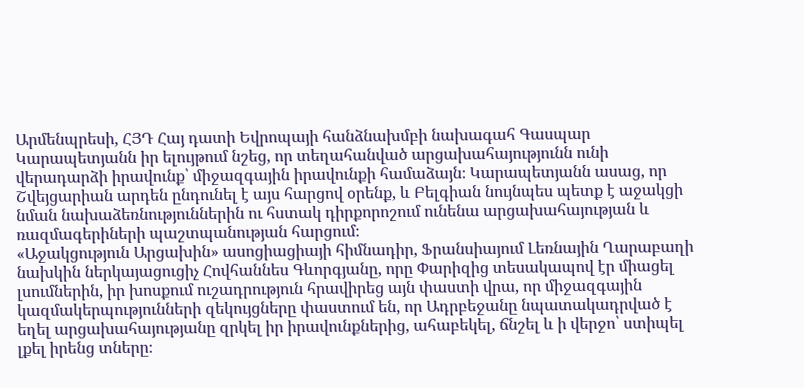Արմենպրեսի, ՀՅԴ Հայ դատի Եվրոպայի հանձնախմբի նախագահ Գասպար Կարապետյանն իր ելույթում նշեց, որ տեղահանված արցախահայությունն ունի վերադարձի իրավունք՝ միջազգային իրավունքի համաձայն։ Կարապետյանն ասաց, որ Շվեյցարիան արդեն ընդունել է այս հարցով օրենք, և Բելգիան նույնպես պետք է աջակցի նման նախաձեռնություններին ու հստակ դիրքորոշում ունենա արցախահայության և ռազմագերիների պաշտպանության հարցում։
«Աջակցություն Արցախին» ասոցիացիայի հիմնադիր, Ֆրանսիայում Լեռնային Ղարաբաղի նախկին ներկայացուցիչ Հովհաննես Գևորգյանը, որը Փարիզից տեսակապով էր միացել լսումներին, իր խոսքում ուշադրություն հրավիրեց այն փաստի վրա, որ միջազգային կազմակերպությունների զեկույցները փաստում են, որ Ադրբեջանը նպատակադրված է եղել արցախահայությանը զրկել իր իրավունքներից, ահաբեկել, ճնշել և ի վերջո՝ ստիպել լքել իրենց տները։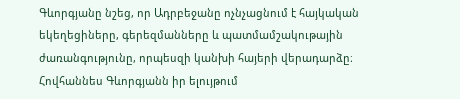Գևորգյանը նշեց, որ Ադրբեջանը ոչնչացնում է հայկական եկեղեցիները, գերեզմանները և պատմամշակութային ժառանգությունը, որպեսզի կանխի հայերի վերադարձը։
Հովհաննես Գևորգյանն իր ելույթում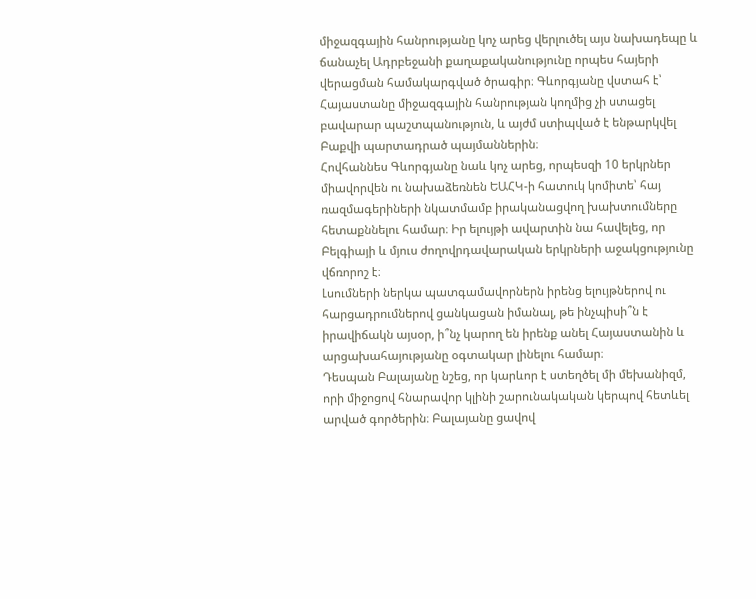միջազգային հանրությանը կոչ արեց վերլուծել այս նախադեպը և ճանաչել Ադրբեջանի քաղաքականությունը որպես հայերի վերացման համակարգված ծրագիր։ Գևորգյանը վստահ է՝ Հայաստանը միջազգային հանրության կողմից չի ստացել բավարար պաշտպանություն, և այժմ ստիպված է ենթարկվել Բաքվի պարտադրած պայմաններին։
Հովհաննես Գևորգյանը նաև կոչ արեց, որպեսզի 10 երկրներ միավորվեն ու նախաձեռնեն ԵԱՀԿ-ի հատուկ կոմիտե՝ հայ ռազմագերիների նկատմամբ իրականացվող խախտումները հետաքննելու համար։ Իր ելույթի ավարտին նա հավելեց, որ Բելգիայի և մյուս ժողովրդավարական երկրների աջակցությունը վճռորոշ է։
Լսումների ներկա պատգամավորներն իրենց ելույթներով ու հարցադրումներով ցանկացան իմանալ, թե ինչպիսի՞ն է իրավիճակն այսօր, ի՞նչ կարող են իրենք անել Հայաստանին և արցախահայությանը օգտակար լինելու համար։
Դեսպան Բալայանը նշեց, որ կարևոր է ստեղծել մի մեխանիզմ, որի միջոցով հնարավոր կլինի շարունակական կերպով հետևել արված գործերին։ Բալայանը ցավով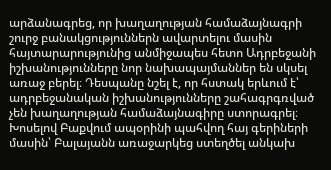արձանագրեց, որ խաղաղության համաձայնագրի շուրջ բանակցություններն ավարտելու մասին հայտարարությունից անմիջապես հետո Ադրբեջանի իշխանությունները նոր նախապայմաններ են սկսել առաջ բերել։ Դեսպանը նշել է, որ հստակ երևում է՝ ադրբեջանական իշխանությունները շահագրգռված չեն խաղաղության համաձայնագիրը ստորագրել։ Խոսելով Բաքվում ապօրինի պահվող հայ գերիների մասին՝ Բալայանն առաջարկեց ստեղծել անկախ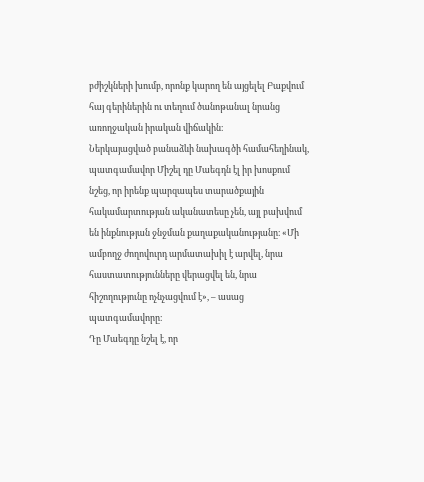բժիշկների խումբ, որոնք կարող են այցելել Բաքվում հայ գերիներին ու տեղում ծանոթանալ նրանց առողջական իրական վիճակին։
Ներկայացված բանաձևի նախագծի համահեղինակ, պատգամավոր Միշել դը Մաեգդն էլ իր խոսքում նշեց, որ իրենք պարզապես տարածքային հակամարտության ականատեսը չեն, այլ բախվում են ինքնության ջնջման քաղաքականությանը։ «Մի ամբողջ ժողովուրդ արմատախիլ է արվել, նրա հաստատությունները վերացվել են, նրա հիշողությունը ոչնչացվում է», – ասաց պատգամավորը։
Դը Մաեգդը նշել է, որ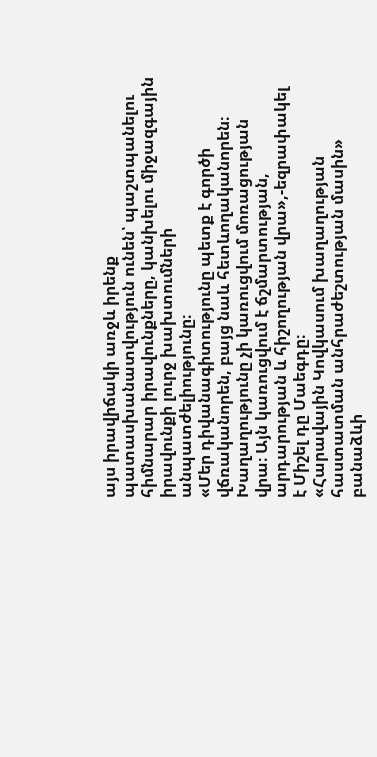այս իրավիճակի առջև իրենք պատասխանատվություն ունեն՝ պաշտպանելու հիմնարար իրավունքները, կանխելու միջազգային իրավունքի լուրջ խախտումների անպատժելիությունը։
«Մեր դիվանագիտությունը պետք է գործի վճռականորեն, բայց նաև հետևողականորեն։ Խաղաղությունը չի կառուցվում մոռացության վրա։ Այն կառուցվում է ճշմարտության, արդարության և հիշողության վրա»,-եզրափակել է Միշել դը Մաեգդը։
«Հարավային Կովկասում խաղաղության հաստատման անհրաժեշտության մասին» բանաձևի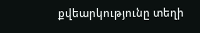քվեարկությունը տեղի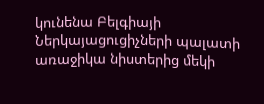կունենա Բելգիայի Ներկայացուցիչների պալատի առաջիկա նիստերից մեկի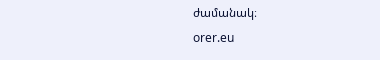ժամանակ։
orer.eu